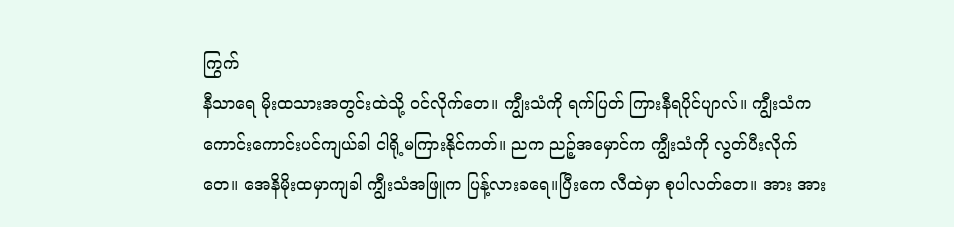ကြွက်
နီသာရေ မိုးထသားအတွင်းထဲသို့ ဝင်လိုက်တေ။ ကျွီးသံကို ရက်ပြတ် ကြားနီရပိုင်ပျာလ်။ ကျွီးသံက ကောင်းကောင်းပင်ကျယ်ခါ ငါရို့မကြားနိုင်ကတ်။ ညက ညဉ့်အမှောင်က ကျွီးသံကို လွတ်ပီးလိုက်တေ။ အေနိမိုးထမှာကျခါ ကျွီးသံအဖြူက ပြန့်လားခရေ။ပြီးကေ လီထဲမှာ စုပါလတ်တေ။ အား အား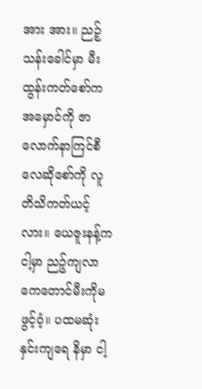အား အား။ ညဉ့်သန်းခေါင်မှာ မီးထွန်းကတ်စော်က အမှောင်ကို ဇာလောက်နာကြင်စီလေဆိုစော်ကို လူတိသိကတ်ယင့်လား။ ယေဇူးနန့်က ငါ့မှာ ညဉ့်ကျလာကေတောင်မီးကိုမဖွင့်ဝံ့။ ပထမဆုံးနှင်းကျရေ နိမှာ ငါ့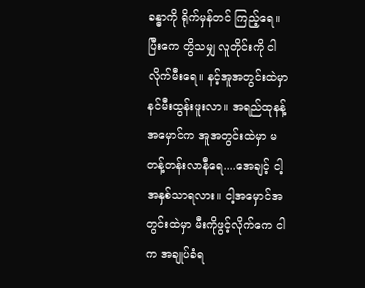ခန္ဓာကို ရိုက်မှန်တင် ကြည့်ရေ။ ပြီးကေ တွိသမျှ လူတိုင်းကို ငါလိုက်မီးရေ။ နင့်အူအတွင်းထဲမှာ နင်မီးထွန်းဖူးလာ။ အရည်ထုနန့် အမှောင်က အူအတွင်းထဲမှာ မတန့်တန်းလာနီရေ....အေချင့် ငါ့အနှစ်သာရလား။ ငါ့အမှောင်အတွင်းထဲမှာ မီးကိုဖွင့်လိုက်ကေ ငါက အချုပ်ခံရ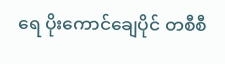ရေ ပိုးကောင်ချေပိုင် တစီစီ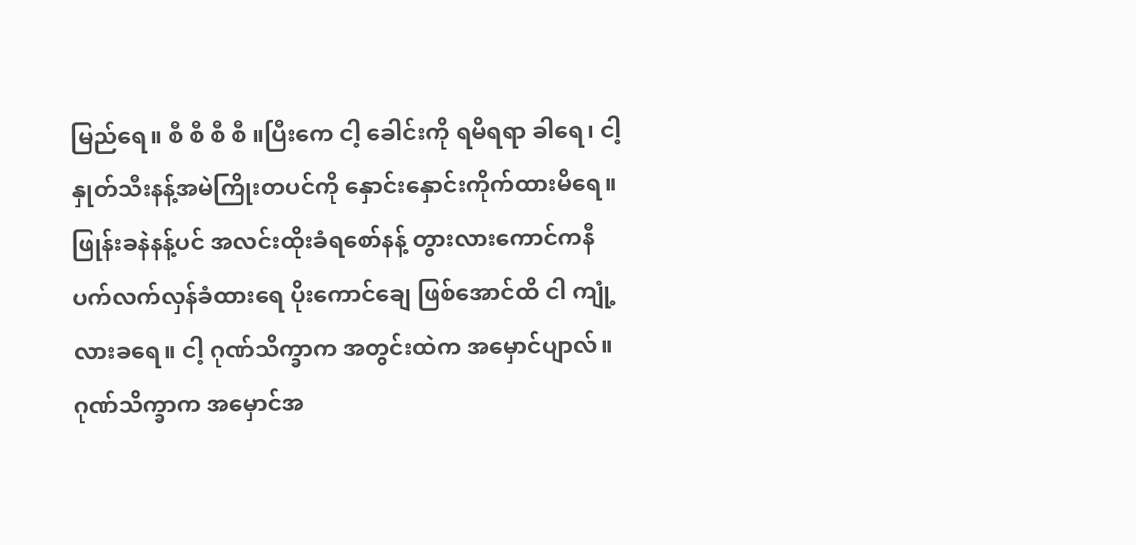မြည်ရေ။ စီ စီ စီ စီ ။ပြီးကေ ငါ့ ခေါင်းကို ရမိရရာ ခါရေ၊ ငါ့နှုတ်သီးနန့်အမဲကြိုးတပင်ကို နှောင်းနှောင်းကိုက်ထားမိရေ။ ဖြုန်းခနဲနန့်ပင် အလင်းထိုးခံရစော်နန့် တွားလားကောင်ကနီ ပက်လက်လှန်ခံထားရေ ပိုးကောင်ချေ ဖြစ်အောင်ထိ ငါ ကျုံ့လားခရေ။ ငါ့ ဂုဏ်သိက္ခာက အတွင်းထဲက အမှောင်ပျာလ်။ ဂုဏ်သိက္ခာက အမှောင်အ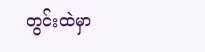တွင်းထဲမှာ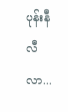ပုန်းနီလီလာ...